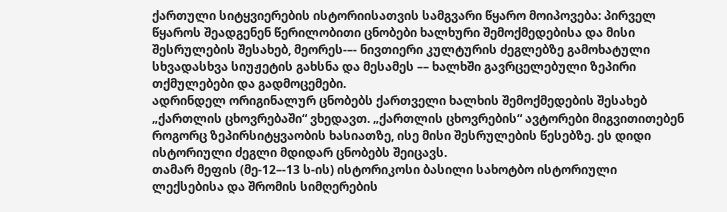ქართული სიტყვიერების ისტორიისათვის სამგვარი წყარო მოიპოვება: პირველ წყაროს შეადგენენ წერილობითი ცნობები ხალხური შემოქმედებისა და მისი შესრულების შესახებ, მეორეს-–- ნივთიერი კულტურის ძეგლებზე გამოხატული სხვადასხვა სიუჟეტის გახსნა და მესამეს –– ხალხში გავრცელებული ზეპირი თქმულებები და გადმოცემები.
ადრინდელ ორიგინალურ ცნობებს ქართველი ხალხის შემოქმედების შესახებ „ქართლის ცხოვრებაში“ ვხედავთ. „ქართლის ცხოვრების“ ავტორები მიგვითითებენ როგორც ზეპირსიტყვაობის ხასიათზე, ისე მისი შესრულების წესებზე. ეს დიდი ისტორიული ძეგლი მდიდარ ცნობებს შეიცავს.
თამარ მეფის (მე-12–-13 ს-ის) ისტორიკოსი ბასილი სახოტბო ისტორიული ლექსებისა და შრომის სიმღერების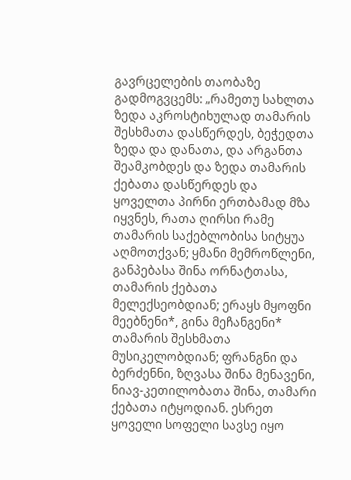გავრცელების თაობაზე გადმოგვცემს: „რამეთუ სახლთა ზედა აკროსტიხულად თამარის შესხმათა დასწერდეს, ბეჭედთა ზედა და დანათა, და არგანთა შეამკობდეს და ზედა თამარის ქებათა დასწერდეს და ყოველთა პირნი ერთბამად მზა იყვნეს, რათა ღირსი რამე თამარის საქებლობისა სიტყუა აღმოთქვან; ყმანი მემროწლენი, განპებასა შინა ორნატთასა, თამარის ქებათა მელექსეობდიან; ერაყს მყოფნი მეებნენი*, გინა მეჩანგენი* თამარის შესხმათა მუსიკელობდიან; ფრანგნი და ბერძენნი, ზღვასა შინა მენავენი, ნიავ-კეთილობათა შინა, თამარი ქებათა იტყოდიან. ესრეთ ყოველი სოფელი სავსე იყო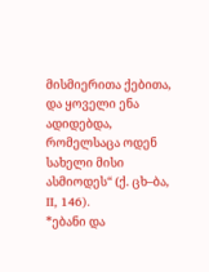მისმიერითა ქებითა, და ყოველი ენა ადიდებდა, რომელსაცა ოდენ სახელი მისი ასმიოდეს“ (ქ. ცხ–ბა, II, 146).
*ებანი და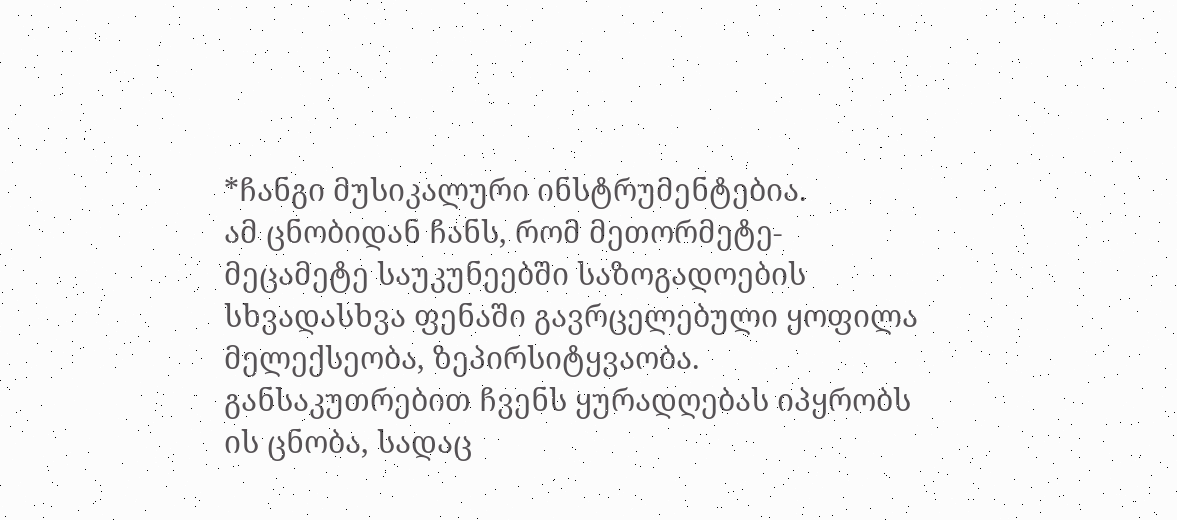*ჩანგი მუსიკალური ინსტრუმენტებია.
ამ ცნობიდან ჩანს, რომ მეთორმეტე-მეცამეტე საუკუნეებში საზოგადოების სხვადასხვა ფენაში გავრცელებული ყოფილა მელექსეობა, ზეპირსიტყვაობა. განსაკუთრებით ჩვენს ყურადღებას იპყრობს ის ცნობა, სადაც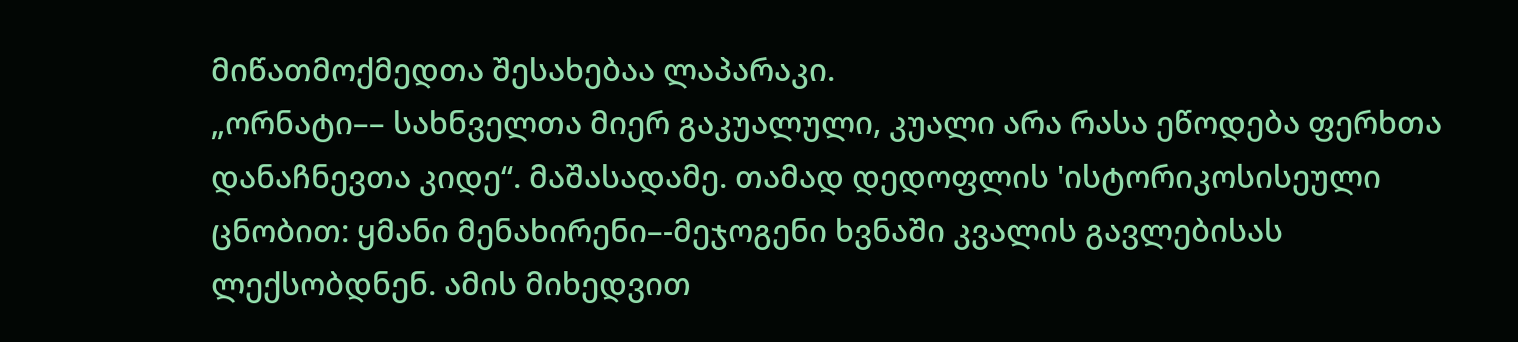მიწათმოქმედთა შესახებაა ლაპარაკი.
„ორნატი–– სახნველთა მიერ გაკუალული, კუალი არა რასა ეწოდება ფერხთა დანაჩნევთა კიდე“. მაშასადამე. თამად დედოფლის 'ისტორიკოსისეული ცნობით: ყმანი მენახირენი–-მეჯოგენი ხვნაში კვალის გავლებისას ლექსობდნენ. ამის მიხედვით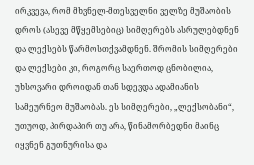ირკვევა, რომ მხვნელ-მთესველნი ველზე მუშაობის დროს (ასევე მწყემსებიც) სიმღერებს ასრულებდნენ და ლექსებს წარმოსთქვამდნენ. შრომის სიმღერები და ლექსები კი, როგორც საერთოდ ცნობილია, უხსოვარი დროიდან თან სდევდა ადამიანის სამეურნეო მუშაობას. ეს სიმღერები, „ლექსობანი“, უთუოდ, პირდაპირ თუ არა, წინამორბედნი მაინც იყვნენ გუთნურისა და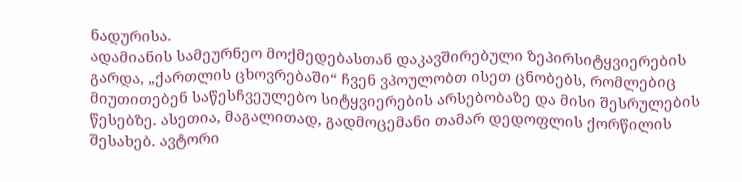ნადურისა.
ადამიანის სამეურნეო მოქმედებასთან დაკავშირებული ზეპირსიტყვიერების გარდა, „ქართლის ცხოვრებაში“ ჩვენ ვპოულობთ ისეთ ცნობებს, რომლებიც მიუთითებენ საწესჩვეულებო სიტყვიერების არსებობაზე და მისი შესრულების წესებზე. ასეთია, მაგალითად, გადმოცემანი თამარ დედოფლის ქორწილის შესახებ. ავტორი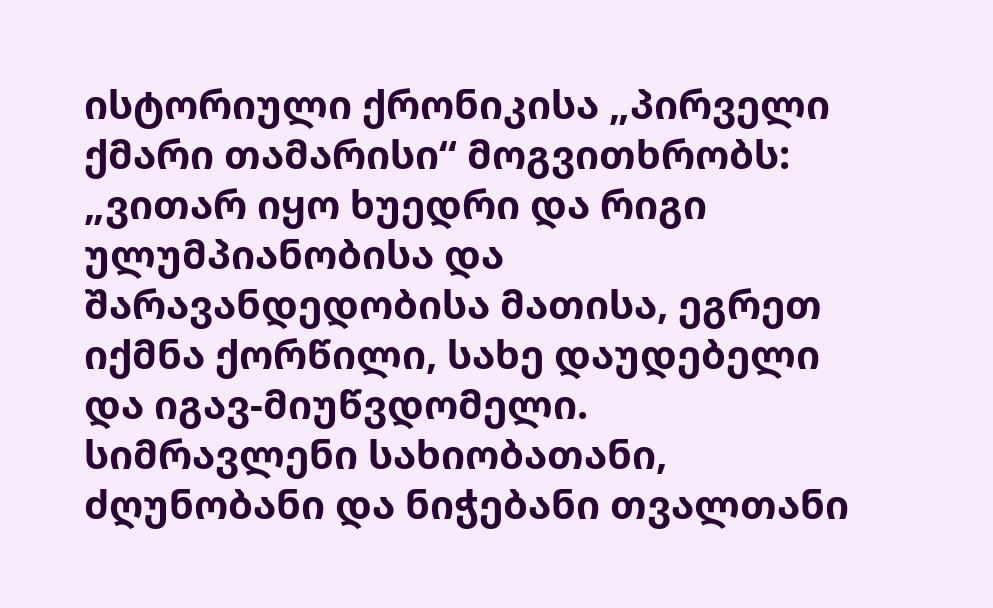ისტორიული ქრონიკისა „პირველი ქმარი თამარისი“ მოგვითხრობს:
„ვითარ იყო ხუედრი და რიგი ულუმპიანობისა და შარავანდედობისა მათისა, ეგრეთ იქმნა ქორწილი, სახე დაუდებელი და იგავ-მიუწვდომელი. სიმრავლენი სახიობათანი, ძღუნობანი და ნიჭებანი თვალთანი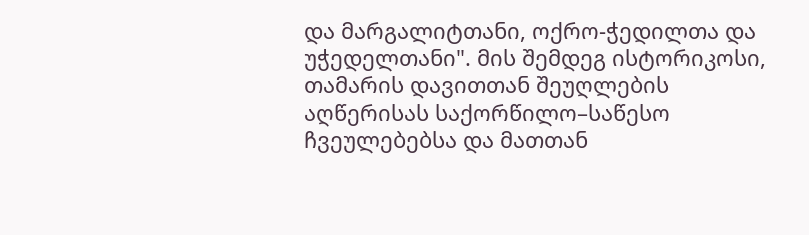და მარგალიტთანი, ოქრო-ჭედილთა და უჭედელთანი". მის შემდეგ ისტორიკოსი, თამარის დავითთან შეუღლების აღწერისას საქორწილო–საწესო ჩვეულებებსა და მათთან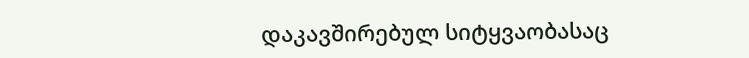დაკავშირებულ სიტყვაობასაც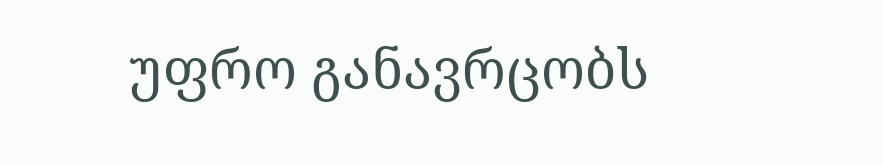უფრო განავრცობს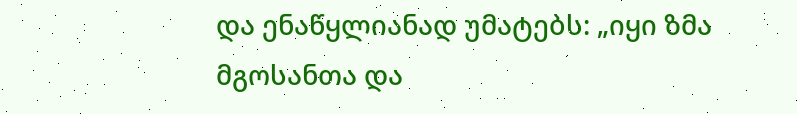და ენაწყლიანად უმატებს: „იყი ზმა მგოსანთა და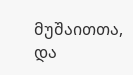მუშაითთა, და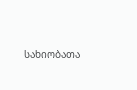სახიობათა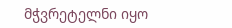მჭვრეტელნი იყო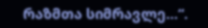რაზმთა სიმრავლე...“.